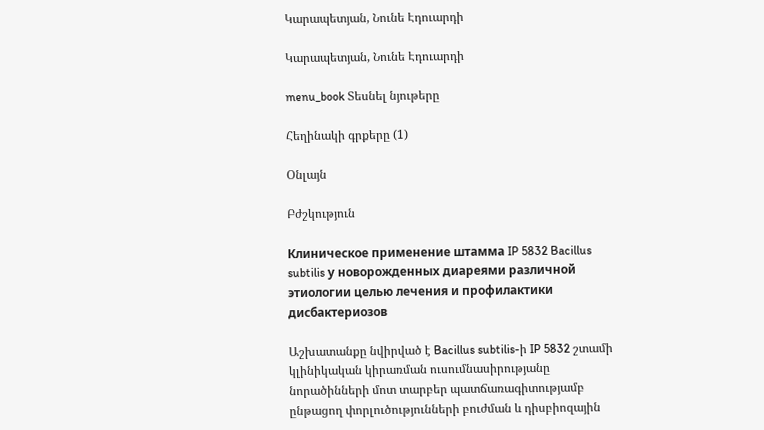Կարապետյան, Նունե Էդուարդի

Կարապետյան, Նունե Էդուարդի

menu_book Տեսնել նյութերը

Հեղինակի գրքերը (1)

Օնլայն

Բժշկություն

Клиническое применение штамма IP 5832 Bacillus subtilis у новорожденных диареями различной этиологии целью лечения и профилактики дисбактериозов

Աշխատանքը նվիրված է Bacillus subtilis-ի IP 5832 շտամի կլինիկական կիրառման ուսումնասիրությանը նորածինների մոտ տարբեր պատճառագիտությամբ ընթացող փորլուծությունների բուժման և դիսբիոզային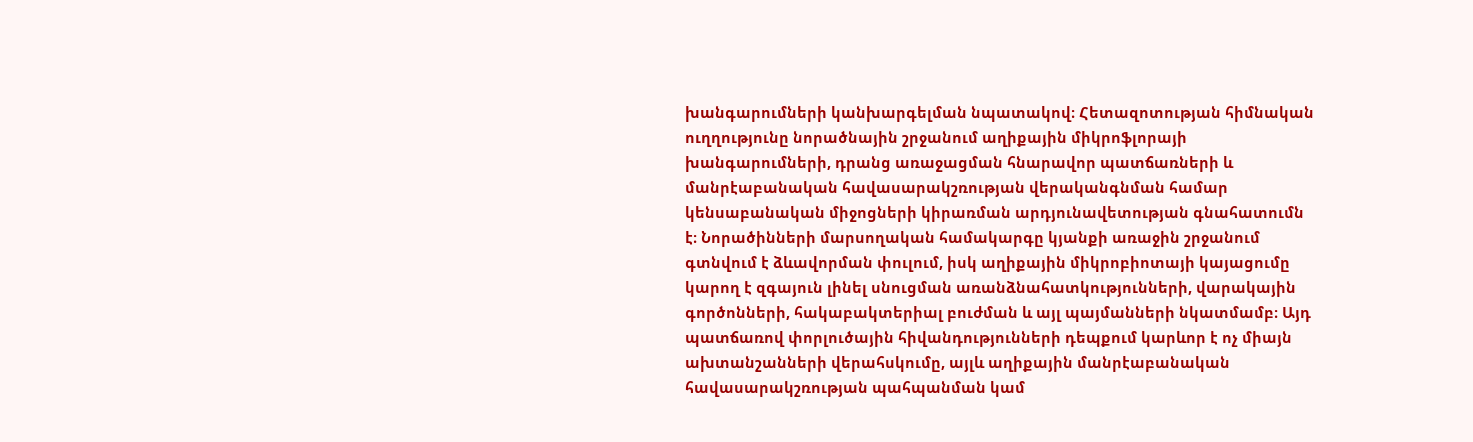խանգարումների կանխարգելման նպատակով։ Հետազոտության հիմնական ուղղությունը նորածնային շրջանում աղիքային միկրոֆլորայի խանգարումների, դրանց առաջացման հնարավոր պատճառների և մանրէաբանական հավասարակշռության վերականգնման համար կենսաբանական միջոցների կիրառման արդյունավետության գնահատումն է։ Նորածինների մարսողական համակարգը կյանքի առաջին շրջանում գտնվում է ձևավորման փուլում, իսկ աղիքային միկրոբիոտայի կայացումը կարող է զգայուն լինել սնուցման առանձնահատկությունների, վարակային գործոնների, հակաբակտերիալ բուժման և այլ պայմանների նկատմամբ։ Այդ պատճառով փորլուծային հիվանդությունների դեպքում կարևոր է ոչ միայն ախտանշանների վերահսկումը, այլև աղիքային մանրէաբանական հավասարակշռության պահպանման կամ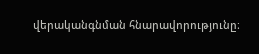վերականգնման հնարավորությունը։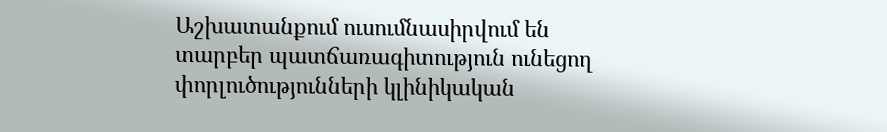Աշխատանքում ուսումնասիրվում են տարբեր պատճառագիտություն ունեցող փորլուծությունների կլինիկական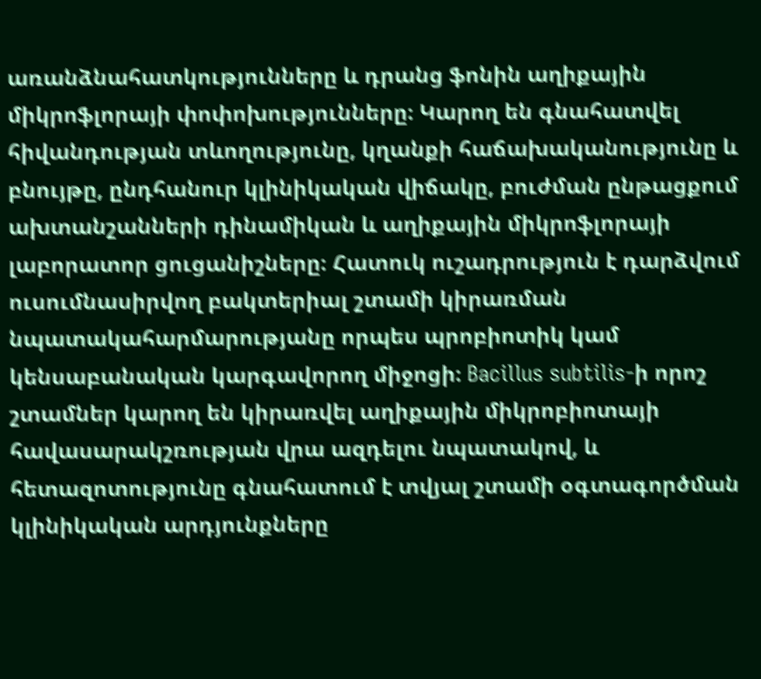առանձնահատկությունները և դրանց ֆոնին աղիքային միկրոֆլորայի փոփոխությունները։ Կարող են գնահատվել հիվանդության տևողությունը, կղանքի հաճախականությունը և բնույթը, ընդհանուր կլինիկական վիճակը, բուժման ընթացքում ախտանշանների դինամիկան և աղիքային միկրոֆլորայի լաբորատոր ցուցանիշները։ Հատուկ ուշադրություն է դարձվում ուսումնասիրվող բակտերիալ շտամի կիրառման նպատակահարմարությանը որպես պրոբիոտիկ կամ կենսաբանական կարգավորող միջոցի։ Bacillus subtilis-ի որոշ շտամներ կարող են կիրառվել աղիքային միկրոբիոտայի հավասարակշռության վրա ազդելու նպատակով, և հետազոտությունը գնահատում է տվյալ շտամի օգտագործման կլինիկական արդյունքները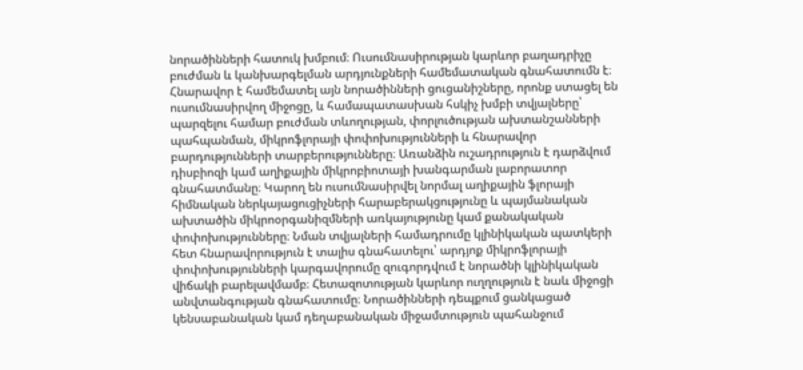նորածինների հատուկ խմբում։ Ուսումնասիրության կարևոր բաղադրիչը բուժման և կանխարգելման արդյունքների համեմատական գնահատումն է։ Հնարավոր է համեմատել այն նորածինների ցուցանիշները, որոնք ստացել են ուսումնասիրվող միջոցը, և համապատասխան հսկիչ խմբի տվյալները՝ պարզելու համար բուժման տևողության, փորլուծության ախտանշանների պահպանման, միկրոֆլորայի փոփոխությունների և հնարավոր բարդությունների տարբերությունները։ Առանձին ուշադրություն է դարձվում դիսբիոզի կամ աղիքային միկրոբիոտայի խանգարման լաբորատոր գնահատմանը։ Կարող են ուսումնասիրվել նորմալ աղիքային ֆլորայի հիմնական ներկայացուցիչների հարաբերակցությունը և պայմանական ախտածին միկրոօրգանիզմների առկայությունը կամ քանակական փոփոխությունները։ Նման տվյալների համադրումը կլինիկական պատկերի հետ հնարավորություն է տալիս գնահատելու՝ արդյոք միկրոֆլորայի փոփոխությունների կարգավորումը զուգորդվում է նորածնի կլինիկական վիճակի բարելավմամբ։ Հետազոտության կարևոր ուղղություն է նաև միջոցի անվտանգության գնահատումը։ Նորածինների դեպքում ցանկացած կենսաբանական կամ դեղաբանական միջամտություն պահանջում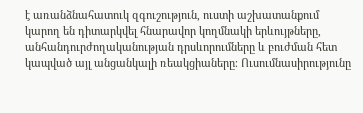է առանձնահատուկ զգուշություն, ուստի աշխատանքում կարող են դիտարկվել հնարավոր կողմնակի երևույթները, անհանդուրժողականության դրսևորումները և բուժման հետ կապված այլ անցանկալի ռեակցիաները։ Ուսումնասիրությունը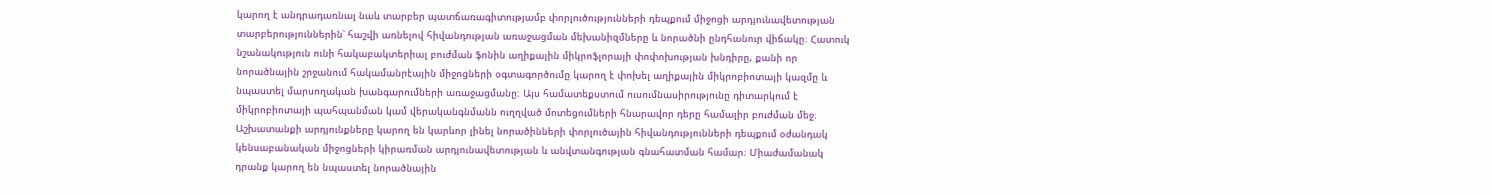կարող է անդրադառնալ նաև տարբեր պատճառագիտությամբ փորլուծությունների դեպքում միջոցի արդյունավետության տարբերություններին՝ հաշվի առնելով հիվանդության առաջացման մեխանիզմները և նորածնի ընդհանուր վիճակը։ Հատուկ նշանակություն ունի հակաբակտերիալ բուժման ֆոնին աղիքային միկրոֆլորայի փոփոխության խնդիրը, քանի որ նորածնային շրջանում հակամանրէային միջոցների օգտագործումը կարող է փոխել աղիքային միկրոբիոտայի կազմը և նպաստել մարսողական խանգարումների առաջացմանը։ Այս համատեքստում ուսումնասիրությունը դիտարկում է միկրոբիոտայի պահպանման կամ վերականգնմանն ուղղված մոտեցումների հնարավոր դերը համալիր բուժման մեջ։ Աշխատանքի արդյունքները կարող են կարևոր լինել նորածինների փորլուծային հիվանդությունների դեպքում օժանդակ կենսաբանական միջոցների կիրառման արդյունավետության և անվտանգության գնահատման համար։ Միաժամանակ դրանք կարող են նպաստել նորածնային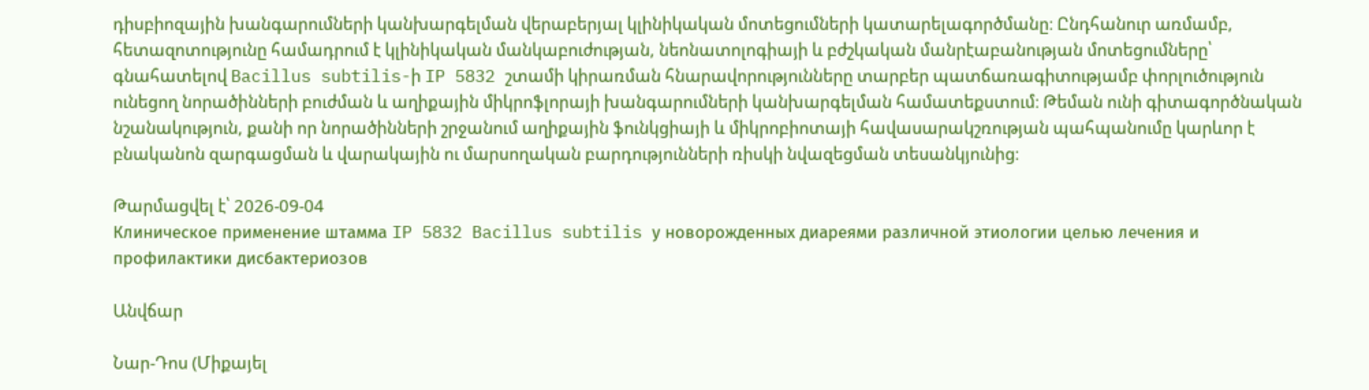դիսբիոզային խանգարումների կանխարգելման վերաբերյալ կլինիկական մոտեցումների կատարելագործմանը։ Ընդհանուր առմամբ, հետազոտությունը համադրում է կլինիկական մանկաբուժության, նեոնատոլոգիայի և բժշկական մանրէաբանության մոտեցումները՝ գնահատելով Bacillus subtilis-ի IP 5832 շտամի կիրառման հնարավորությունները տարբեր պատճառագիտությամբ փորլուծություն ունեցող նորածինների բուժման և աղիքային միկրոֆլորայի խանգարումների կանխարգելման համատեքստում։ Թեման ունի գիտագործնական նշանակություն, քանի որ նորածինների շրջանում աղիքային ֆունկցիայի և միկրոբիոտայի հավասարակշռության պահպանումը կարևոր է բնականոն զարգացման և վարակային ու մարսողական բարդությունների ռիսկի նվազեցման տեսանկյունից։

Թարմացվել է՝ 2026-09-04
Клиническое применение штамма IP 5832 Bacillus subtilis у новорожденных диареями различной этиологии целью лечения и профилактики дисбактериозов

Անվճար

Նար-Դոս (Միքայել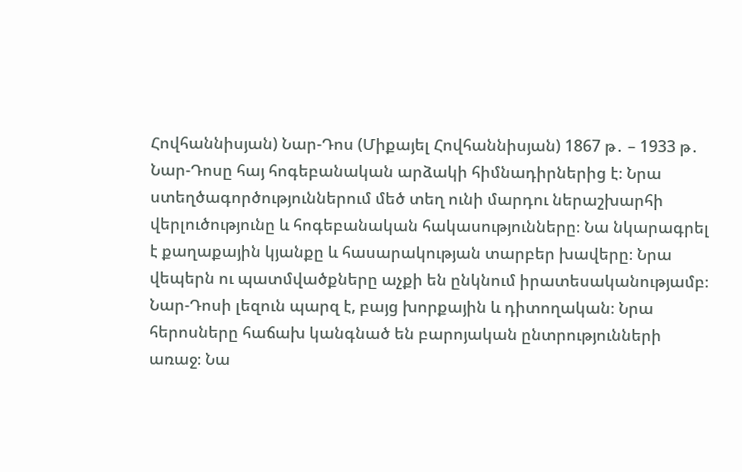Հովհաննիսյան) Նար-Դոս (Միքայել Հովհաննիսյան) 1867 թ․ – 1933 թ․ Նար-Դոսը հայ հոգեբանական արձակի հիմնադիրներից է։ Նրա ստեղծագործություններում մեծ տեղ ունի մարդու ներաշխարհի վերլուծությունը և հոգեբանական հակասությունները։ Նա նկարագրել է քաղաքային կյանքը և հասարակության տարբեր խավերը։ Նրա վեպերն ու պատմվածքները աչքի են ընկնում իրատեսականությամբ։ Նար-Դոսի լեզուն պարզ է, բայց խորքային և դիտողական։ Նրա հերոսները հաճախ կանգնած են բարոյական ընտրությունների առաջ։ Նա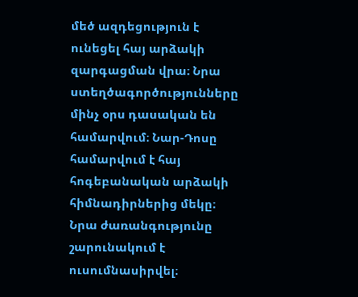մեծ ազդեցություն է ունեցել հայ արձակի զարգացման վրա։ Նրա ստեղծագործությունները մինչ օրս դասական են համարվում։ Նար-Դոսը համարվում է հայ հոգեբանական արձակի հիմնադիրներից մեկը։ Նրա ժառանգությունը շարունակում է ուսումնասիրվել։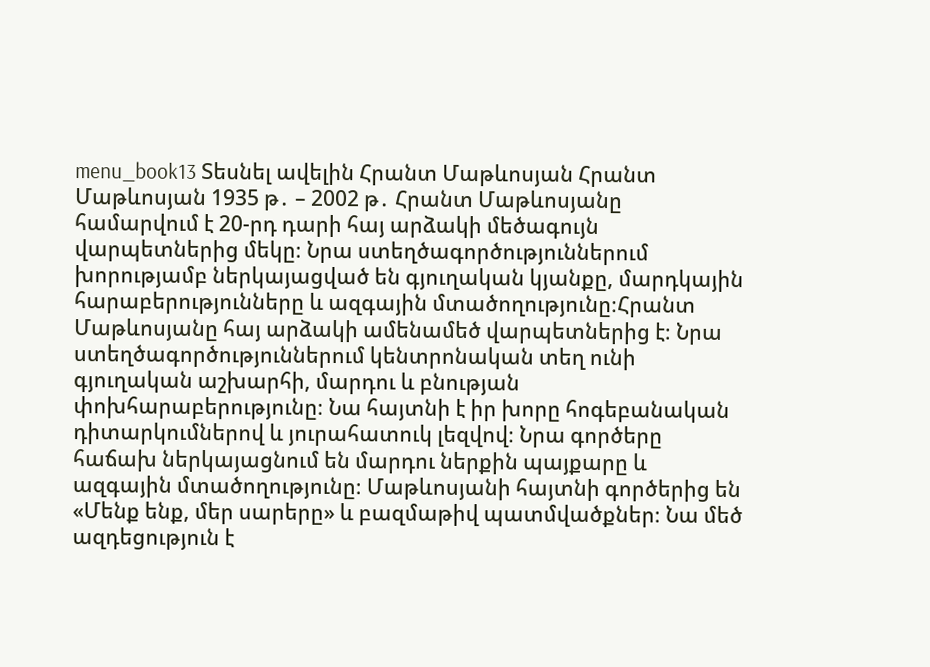menu_book13 Տեսնել ավելին Հրանտ Մաթևոսյան Հրանտ Մաթևոսյան 1935 թ․ – 2002 թ․ Հրանտ Մաթևոսյանը համարվում է 20-րդ դարի հայ արձակի մեծագույն վարպետներից մեկը։ Նրա ստեղծագործություններում խորությամբ ներկայացված են գյուղական կյանքը, մարդկային հարաբերությունները և ազգային մտածողությունը։Հրանտ Մաթևոսյանը հայ արձակի ամենամեծ վարպետներից է։ Նրա ստեղծագործություններում կենտրոնական տեղ ունի գյուղական աշխարհի, մարդու և բնության փոխհարաբերությունը։ Նա հայտնի է իր խորը հոգեբանական դիտարկումներով և յուրահատուկ լեզվով։ Նրա գործերը հաճախ ներկայացնում են մարդու ներքին պայքարը և ազգային մտածողությունը։ Մաթևոսյանի հայտնի գործերից են «Մենք ենք, մեր սարերը» և բազմաթիվ պատմվածքներ։ Նա մեծ ազդեցություն է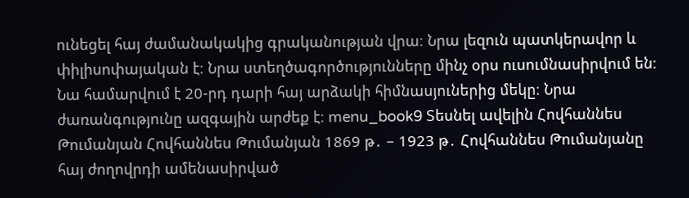ունեցել հայ ժամանակակից գրականության վրա։ Նրա լեզուն պատկերավոր և փիլիսոփայական է։ Նրա ստեղծագործությունները մինչ օրս ուսումնասիրվում են։ Նա համարվում է 20-րդ դարի հայ արձակի հիմնասյուներից մեկը։ Նրա ժառանգությունը ազգային արժեք է։ menu_book9 Տեսնել ավելին Հովհաննես Թումանյան Հովհաննես Թումանյան 1869 թ․ – 1923 թ․ Հովհաննես Թումանյանը հայ ժողովրդի ամենասիրված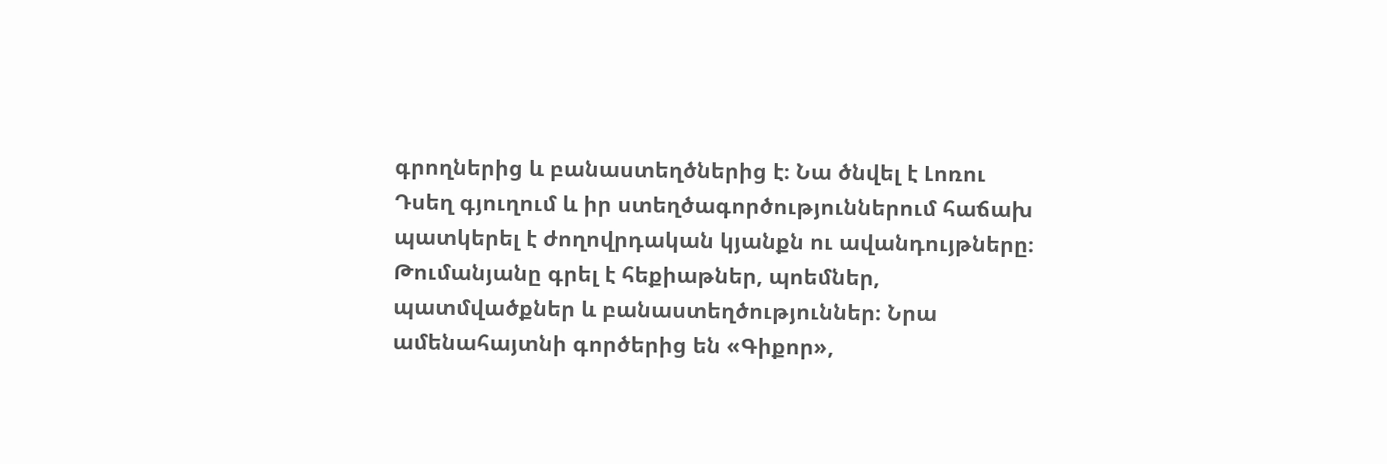գրողներից և բանաստեղծներից է։ Նա ծնվել է Լոռու Դսեղ գյուղում և իր ստեղծագործություններում հաճախ պատկերել է ժողովրդական կյանքն ու ավանդույթները։ Թումանյանը գրել է հեքիաթներ, պոեմներ, պատմվածքներ և բանաստեղծություններ։ Նրա ամենահայտնի գործերից են «Գիքոր»,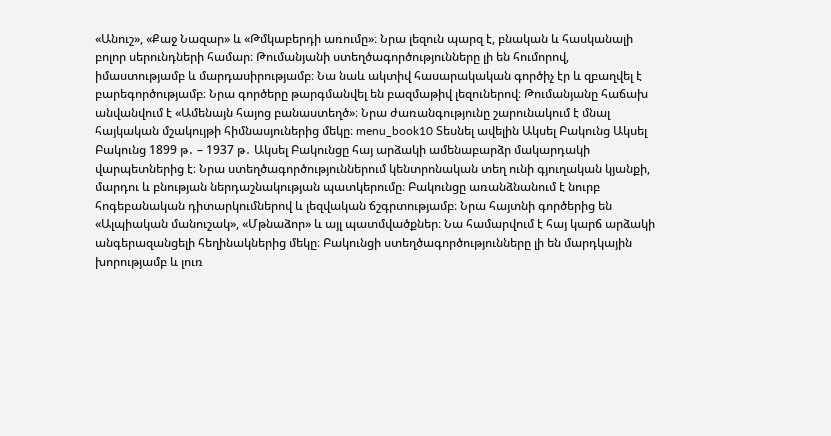«Անուշ», «Քաջ Նազար» և «Թմկաբերդի առումը»։ Նրա լեզուն պարզ է, բնական և հասկանալի բոլոր սերունդների համար։ Թումանյանի ստեղծագործությունները լի են հումորով, իմաստությամբ և մարդասիրությամբ։ Նա նաև ակտիվ հասարակական գործիչ էր և զբաղվել է բարեգործությամբ։ Նրա գործերը թարգմանվել են բազմաթիվ լեզուներով։ Թումանյանը հաճախ անվանվում է «Ամենայն հայոց բանաստեղծ»։ Նրա ժառանգությունը շարունակում է մնալ հայկական մշակույթի հիմնասյուներից մեկը։ menu_book10 Տեսնել ավելին Ակսել Բակունց Ակսել Բակունց 1899 թ․ – 1937 թ․ Ակսել Բակունցը հայ արձակի ամենաբարձր մակարդակի վարպետներից է։ Նրա ստեղծագործություններում կենտրոնական տեղ ունի գյուղական կյանքի, մարդու և բնության ներդաշնակության պատկերումը։ Բակունցը առանձնանում է նուրբ հոգեբանական դիտարկումներով և լեզվական ճշգրտությամբ։ Նրա հայտնի գործերից են «Ալպիական մանուշակ», «Մթնաձոր» և այլ պատմվածքներ։ Նա համարվում է հայ կարճ արձակի անգերազանցելի հեղինակներից մեկը։ Բակունցի ստեղծագործությունները լի են մարդկային խորությամբ և լուռ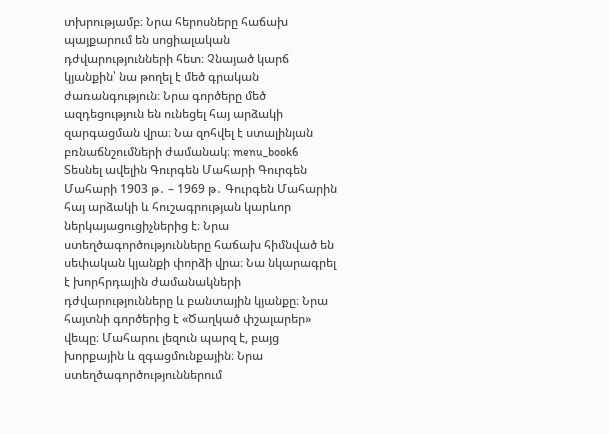տխրությամբ։ Նրա հերոսները հաճախ պայքարում են սոցիալական դժվարությունների հետ։ Չնայած կարճ կյանքին՝ նա թողել է մեծ գրական ժառանգություն։ Նրա գործերը մեծ ազդեցություն են ունեցել հայ արձակի զարգացման վրա։ Նա զոհվել է ստալինյան բռնաճնշումների ժամանակ։ menu_book6 Տեսնել ավելին Գուրգեն Մահարի Գուրգեն Մահարի 1903 թ․ – 1969 թ․ Գուրգեն Մահարին հայ արձակի և հուշագրության կարևոր ներկայացուցիչներից է։ Նրա ստեղծագործությունները հաճախ հիմնված են սեփական կյանքի փորձի վրա։ Նա նկարագրել է խորհրդային ժամանակների դժվարությունները և բանտային կյանքը։ Նրա հայտնի գործերից է «Ծաղկած փշալարեր» վեպը։ Մահարու լեզուն պարզ է, բայց խորքային և զգացմունքային։ Նրա ստեղծագործություններում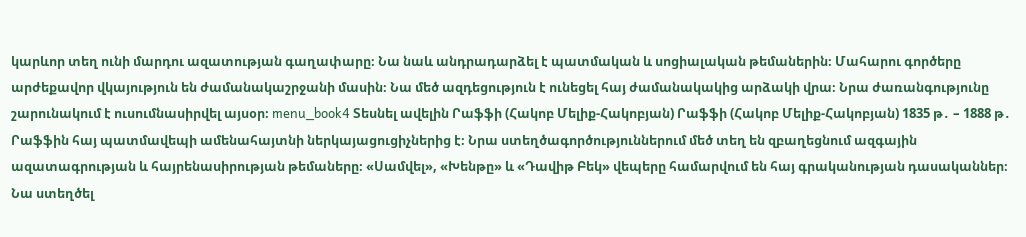կարևոր տեղ ունի մարդու ազատության գաղափարը։ Նա նաև անդրադարձել է պատմական և սոցիալական թեմաներին։ Մահարու գործերը արժեքավոր վկայություն են ժամանակաշրջանի մասին։ Նա մեծ ազդեցություն է ունեցել հայ ժամանակակից արձակի վրա։ Նրա ժառանգությունը շարունակում է ուսումնասիրվել այսօր։ menu_book4 Տեսնել ավելին Րաֆֆի (Հակոբ Մելիք-Հակոբյան) Րաֆֆի (Հակոբ Մելիք-Հակոբյան) 1835 թ․ – 1888 թ․ Րաֆֆին հայ պատմավեպի ամենահայտնի ներկայացուցիչներից է։ Նրա ստեղծագործություններում մեծ տեղ են զբաղեցնում ազգային ազատագրության և հայրենասիրության թեմաները։ «Սամվել», «Խենթը» և «Դավիթ Բեկ» վեպերը համարվում են հայ գրականության դասականներ։ Նա ստեղծել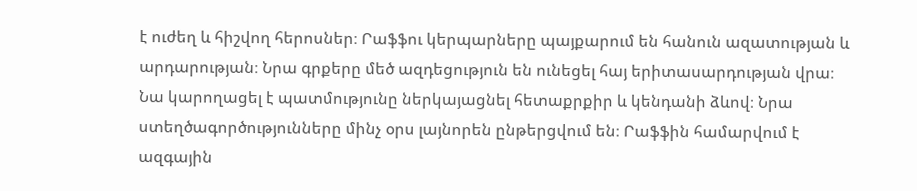է ուժեղ և հիշվող հերոսներ։ Րաֆֆու կերպարները պայքարում են հանուն ազատության և արդարության։ Նրա գրքերը մեծ ազդեցություն են ունեցել հայ երիտասարդության վրա։ Նա կարողացել է պատմությունը ներկայացնել հետաքրքիր և կենդանի ձևով։ Նրա ստեղծագործությունները մինչ օրս լայնորեն ընթերցվում են։ Րաֆֆին համարվում է ազգային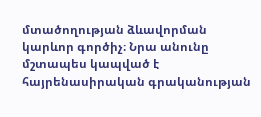մտածողության ձևավորման կարևոր գործիչ։ Նրա անունը մշտապես կապված է հայրենասիրական գրականության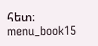հետ։ menu_book15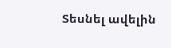Տեսնել ավելին